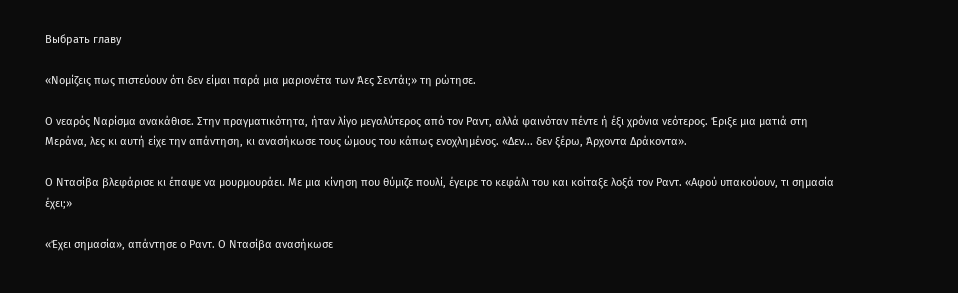Выбрать главу

«Νομίζεις πως πιστεύουν ότι δεν είμαι παρά μια μαριονέτα των Άες Σεντάι;» τη ρώτησε.

Ο νεαρός Ναρίσμα ανακάθισε. Στην πραγματικότητα, ήταν λίγο μεγαλύτερος από τον Ραντ, αλλά φαινόταν πέντε ή έξι χρόνια νεότερος. Έριξε μια ματιά στη Μεράνα, λες κι αυτή είχε την απάντηση, κι ανασήκωσε τους ώμους του κάπως ενοχλημένος. «Δεν... δεν ξέρω, Άρχοντα Δράκοντα».

Ο Ντασίβα βλεφάρισε κι έπαψε να μουρμουράει. Με μια κίνηση που θύμιζε πουλί, έγειρε το κεφάλι του και κοίταξε λοξά τον Ραντ. «Αφού υπακούουν, τι σημασία έχει;»

«Έχει σημασία», απάντησε ο Ραντ. Ο Ντασίβα ανασήκωσε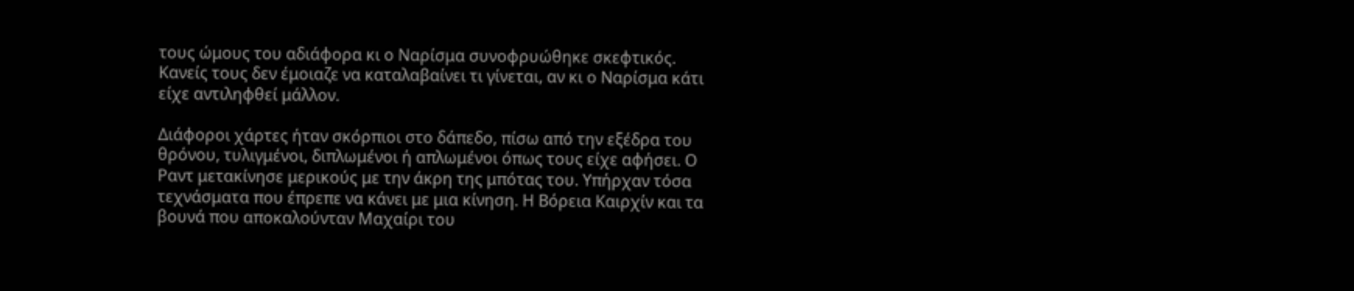τους ώμους του αδιάφορα κι ο Ναρίσμα συνοφρυώθηκε σκεφτικός. Κανείς τους δεν έμοιαζε να καταλαβαίνει τι γίνεται, αν κι ο Ναρίσμα κάτι είχε αντιληφθεί μάλλον.

Διάφοροι χάρτες ήταν σκόρπιοι στο δάπεδο, πίσω από την εξέδρα του θρόνου, τυλιγμένοι, διπλωμένοι ή απλωμένοι όπως τους είχε αφήσει. Ο Ραντ μετακίνησε μερικούς με την άκρη της μπότας του. Υπήρχαν τόσα τεχνάσματα που έπρεπε να κάνει με μια κίνηση. Η Βόρεια Καιρχίν και τα βουνά που αποκαλούνταν Μαχαίρι του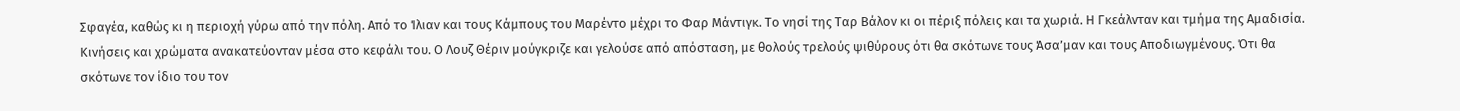Σφαγέα, καθώς κι η περιοχή γύρω από την πόλη. Από το Ίλιαν και τους Κάμπους του Μαρέντο μέχρι το Φαρ Μάντιγκ. Το νησί της Ταρ Βάλον κι οι πέριξ πόλεις και τα χωριά. Η Γκεάλνταν και τμήμα της Αμαδισία. Κινήσεις και χρώματα ανακατεύονταν μέσα στο κεφάλι του. Ο Λουζ Θέριν μούγκριζε και γελούσε από απόσταση, με θολούς τρελούς ψιθύρους ότι θα σκότωνε τους Άσα’μαν και τους Αποδιωγμένους. Ότι θα σκότωνε τον ίδιο του τον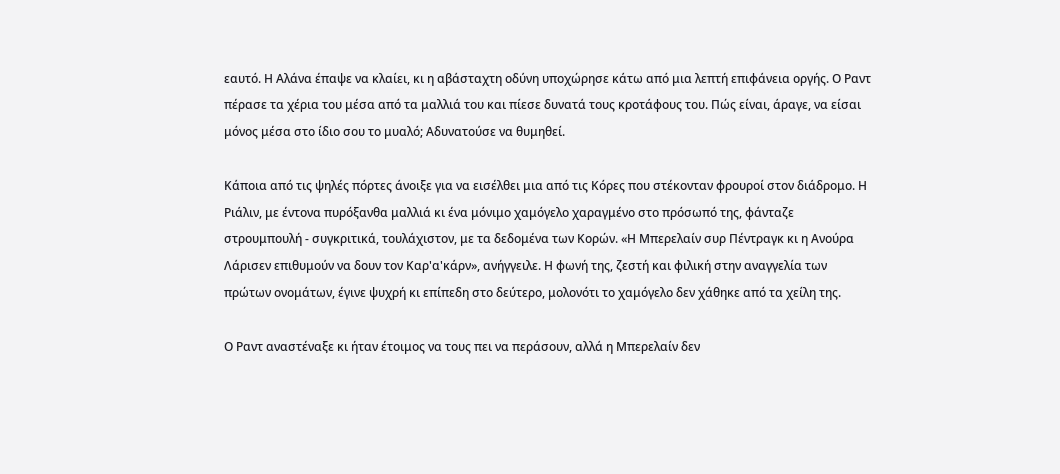εαυτό. Η Αλάνα έπαψε να κλαίει, κι η αβάσταχτη οδύνη υποχώρησε κάτω από μια λεπτή επιφάνεια οργής. Ο Ραντ πέρασε τα χέρια του μέσα από τα μαλλιά του και πίεσε δυνατά τους κροτάφους του. Πώς είναι, άραγε, να είσαι μόνος μέσα στο ίδιο σου το μυαλό; Αδυνατούσε να θυμηθεί.

Κάποια από τις ψηλές πόρτες άνοιξε για να εισέλθει μια από τις Κόρες που στέκονταν φρουροί στον διάδρομο. Η Ριάλιν, με έντονα πυρόξανθα μαλλιά κι ένα μόνιμο χαμόγελο χαραγμένο στο πρόσωπό της, φάνταζε στρουμπουλή - συγκριτικά, τουλάχιστον, με τα δεδομένα των Κορών. «Η Μπερελαίν συρ Πέντραγκ κι η Ανούρα Λάρισεν επιθυμούν να δουν τον Καρ'α'κάρν», ανήγγειλε. Η φωνή της, ζεστή και φιλική στην αναγγελία των πρώτων ονομάτων, έγινε ψυχρή κι επίπεδη στο δεύτερο, μολονότι το χαμόγελο δεν χάθηκε από τα χείλη της.

Ο Ραντ αναστέναξε κι ήταν έτοιμος να τους πει να περάσουν, αλλά η Μπερελαίν δεν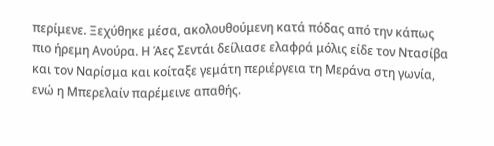περίμενε. Ξεχύθηκε μέσα, ακολουθούμενη κατά πόδας από την κάπως πιο ήρεμη Ανούρα. Η Άες Σεντάι δείλιασε ελαφρά μόλις είδε τον Ντασίβα και τον Ναρίσμα και κοίταξε γεμάτη περιέργεια τη Μεράνα στη γωνία, ενώ η Μπερελαίν παρέμεινε απαθής.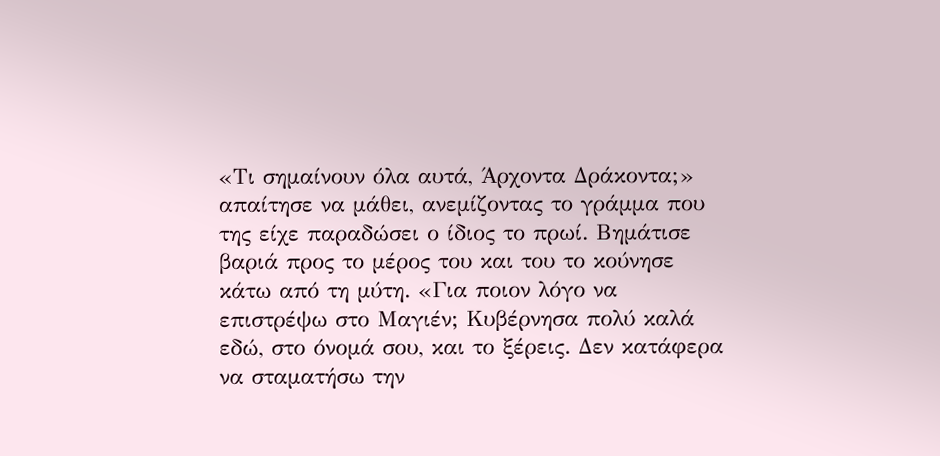«Τι σημαίνουν όλα αυτά, Άρχοντα Δράκοντα;» απαίτησε να μάθει, ανεμίζοντας το γράμμα που της είχε παραδώσει ο ίδιος το πρωί. Βημάτισε βαριά προς το μέρος του και του το κούνησε κάτω από τη μύτη. «Για ποιον λόγο να επιστρέψω στο Μαγιέν; Κυβέρνησα πολύ καλά εδώ, στο όνομά σου, και το ξέρεις. Δεν κατάφερα να σταματήσω την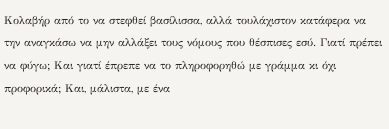Κολαβήρ από το να στεφθεί βασίλισσα, αλλά τουλάχιστον κατάφερα να την αναγκάσω να μην αλλάξει τους νόμους που θέσπισες εσύ. Γιατί πρέπει να φύγω; Και γιατί έπρεπε να το πληροφορηθώ με γράμμα κι όχι προφορικά; Και, μάλιστα, με ένα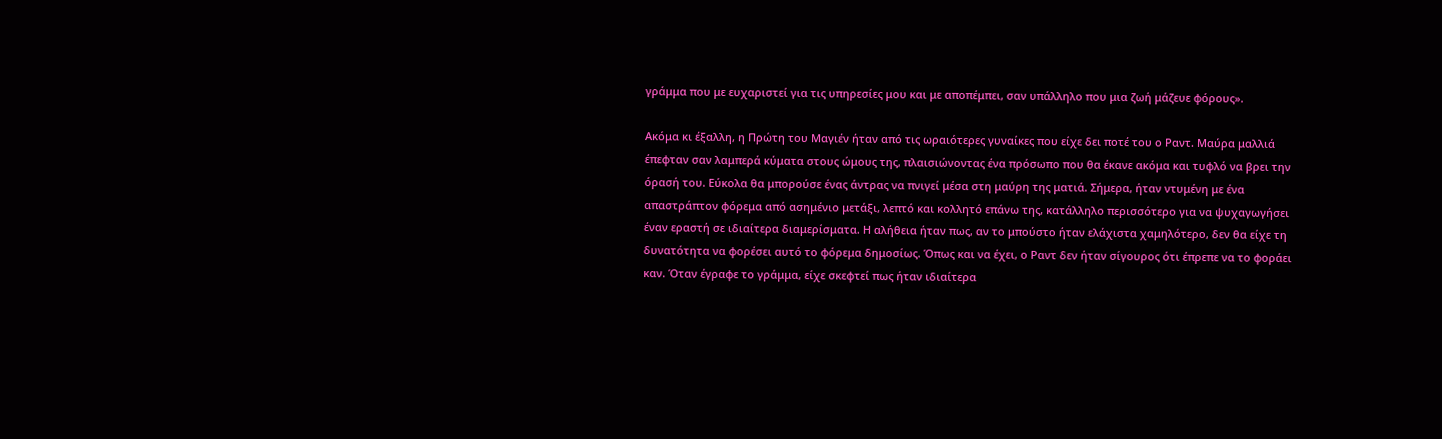γράμμα που με ευχαριστεί για τις υπηρεσίες μου και με αποπέμπει, σαν υπάλληλο που μια ζωή μάζευε φόρους».

Ακόμα κι έξαλλη, η Πρώτη του Μαγιέν ήταν από τις ωραιότερες γυναίκες που είχε δει ποτέ του ο Ραντ. Μαύρα μαλλιά έπεφταν σαν λαμπερά κύματα στους ώμους της, πλαισιώνοντας ένα πρόσωπο που θα έκανε ακόμα και τυφλό να βρει την όρασή του. Εύκολα θα μπορούσε ένας άντρας να πνιγεί μέσα στη μαύρη της ματιά. Σήμερα, ήταν ντυμένη με ένα απαστράπτον φόρεμα από ασημένιο μετάξι, λεπτό και κολλητό επάνω της, κατάλληλο περισσότερο για να ψυχαγωγήσει έναν εραστή σε ιδιαίτερα διαμερίσματα. Η αλήθεια ήταν πως, αν το μπούστο ήταν ελάχιστα χαμηλότερο, δεν θα είχε τη δυνατότητα να φορέσει αυτό το φόρεμα δημοσίως. Όπως και να έχει, ο Ραντ δεν ήταν σίγουρος ότι έπρεπε να το φοράει καν. Όταν έγραφε το γράμμα, είχε σκεφτεί πως ήταν ιδιαίτερα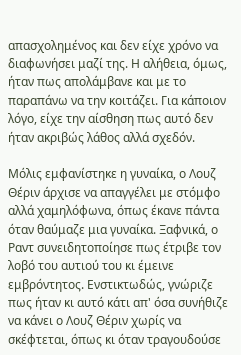απασχολημένος και δεν είχε χρόνο να διαφωνήσει μαζί της. Η αλήθεια, όμως, ήταν πως απολάμβανε και με το παραπάνω να την κοιτάζει. Για κάποιον λόγο, είχε την αίσθηση πως αυτό δεν ήταν ακριβώς λάθος αλλά σχεδόν.

Μόλις εμφανίστηκε η γυναίκα, ο Λουζ Θέριν άρχισε να απαγγέλει με στόμφο αλλά χαμηλόφωνα, όπως έκανε πάντα όταν θαύμαζε μια γυναίκα. Ξαφνικά, ο Ραντ συνειδητοποίησε πως έτριβε τον λοβό του αυτιού του κι έμεινε εμβρόντητος. Ενστικτωδώς, γνώριζε πως ήταν κι αυτό κάτι απ' όσα συνήθιζε να κάνει ο Λουζ Θέριν χωρίς να σκέφτεται, όπως κι όταν τραγουδούσε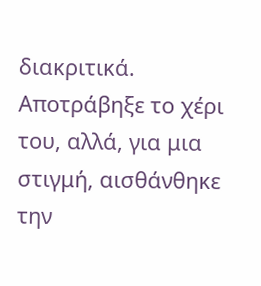διακριτικά. Αποτράβηξε το χέρι του, αλλά, για μια στιγμή, αισθάνθηκε την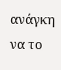ανάγκη να το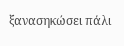ξανασηκώσει πάλι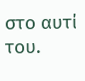στο αυτί του.